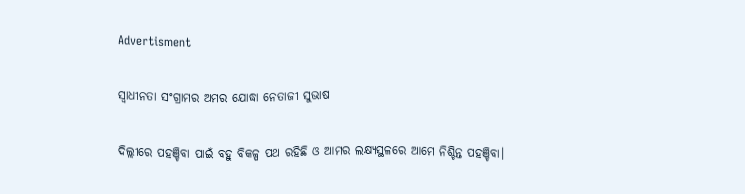Advertisment

ସ୍ୱାଧୀନତା ସଂଗ୍ରାମର ଅମର ଯୋଦ୍ଧା ନେତାଜୀ ସୁଭାଷ

ଦିଲ୍ଲୀରେ ପହଞ୍ଚିବା ପାଇଁ ବହୁ ବିକଳ୍ପ ପଥ ରହିଛି ଓ ଆମର ଲକ୍ଷ୍ୟସ୍ଥଳରେ ଆମେ ନିଶ୍ଚିନ୍ତ ପହଞ୍ଚିବା।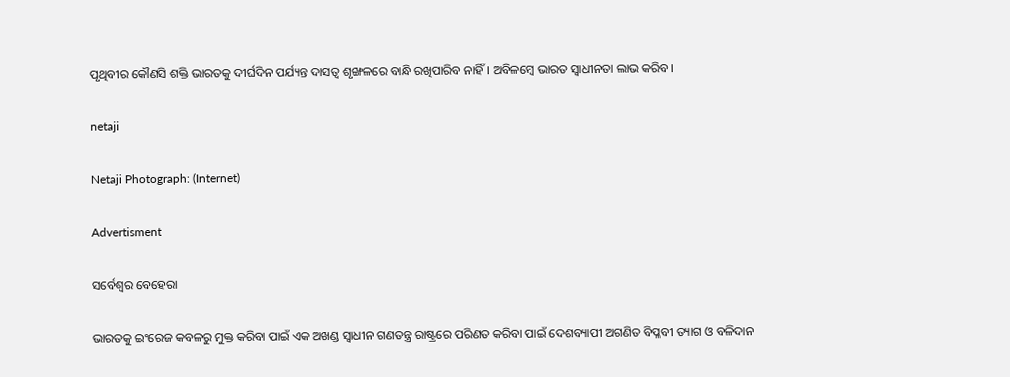ପୃଥିବୀର କୌଣସି ଶକ୍ତି ଭାରତକୁ ଦୀର୍ଘଦିନ ପର୍ଯ୍ୟନ୍ତ ଦାସତ୍ୱ ଶୃଙ୍ଖଳରେ ବାନ୍ଧି ରଖିପାରିବ ନାହିଁ। ଅବିଳମ୍ବେ ଭାରତ ସ୍ୱାଧୀନତା ଲାଭ କରିବ।

netaji

Netaji Photograph: (Internet)

Advertisment

ସର୍ବେଶ୍ୱର ବେହେରା

ଭାରତକୁ ଇଂରେଜ କବଳରୁ ମୁକ୍ତ କରିବା ପାଇଁ ଏକ ଅଖଣ୍ଡ ସ୍ୱାଧୀନ ଗଣତନ୍ତ୍ର ରାଷ୍ଟ୍ରରେ ପରିଣତ କରିବା ପାଇଁ ଦେଶବ୍ୟାପୀ ଅଗଣିତ ବିପ୍ଳବୀ ତ୍ୟାଗ ଓ ବଳିଦାନ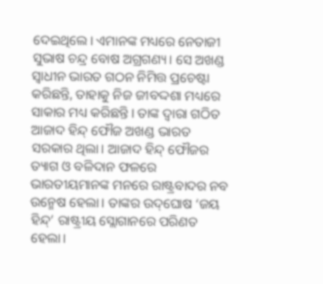ଦେଇଥିଲେ। ଏମାନଙ୍କ ମଧ୍ୟରେ ନେତାଜୀ ସୁଭାଷ ଚନ୍ଦ୍ର ବୋଷ ଅଗ୍ରଗଣ୍ୟ। ସେ ଅଖଣ୍ଡ ସ୍ୱାଧୀନ ଭାରତ ଗଠନ ନିମିତ୍ତ ପ୍ରଚେଷ୍ଟା କରିଛନ୍ତି, ତାହାକୁ ନିଜ ଜୀବଦ୍ଦଶା ମଧ୍ୟରେ ସାକାର ମଧ୍ୟ କରିଛନ୍ତି। ତାଙ୍କ ଦ୍ୱାରା ଗଠିତ ଆଜାଦ ହିନ୍ଦ୍ ଫୌଜ ଅଖଣ୍ଡ ଭାରତ ସରକାର ଥିଲା। ଆଜାଦ ହିନ୍ଦ୍ ଫୌଜର ତ୍ୟାଗ ଓ ବଳିଦାନ ଫଳରେ ଭାରତୀୟମାନଙ୍କ ମନରେ ରାଷ୍ଟ୍ରବାଦର ନବ ଉନ୍ମେଷ ହେଲା। ତାଙ୍କର ଉଦ୍‌ଘୋଷ ‘ଜୟ ହିନ୍ଦ୍‌’ ରାଷ୍ଟ୍ରୀୟ ସ୍ଲୋଗାନରେ ପରିଣତ ହେଲା।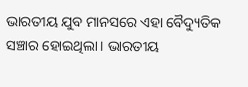ଭାରତୀୟ ଯୁବ ମାନସରେ ଏହା ବୈଦ୍ୟୁତିକ ସଞ୍ଚାର ହୋଇଥିଲା। ଭାରତୀୟ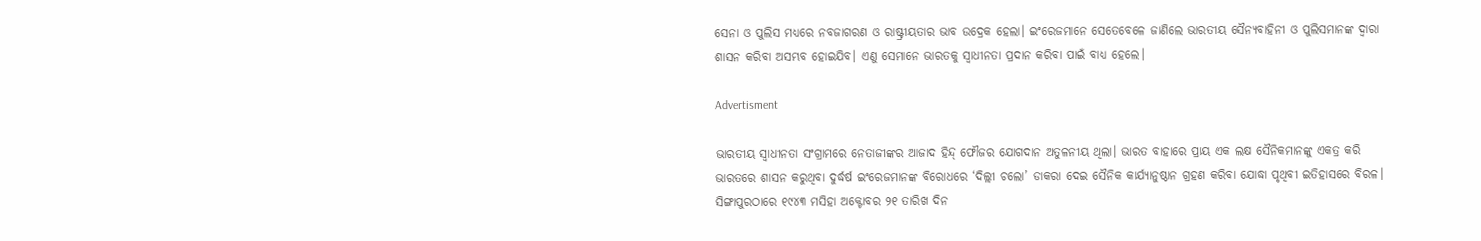ସେନା ଓ ପୁଲିସ ମଧ୍ୟରେ ନବଜାଗରଣ ଓ ରାଷ୍ଟ୍ରୀୟତାର ଭାବ ଉଦ୍ରେକ ହେଲା। ଇଂରେଜମାନେ ସେତେବେଳେ ଜାଣିଲେ ଭାରତୀୟ ସୈନ୍ୟବାହିନୀ ଓ ପୁଲିସମାନଙ୍କ ଦ୍ୱାରା ଶାସନ କରିବା ଅସମ୍ଭବ ହୋଇଯିବ। ଏଣୁ ସେମାନେ ଭାରତକୁ ସ୍ୱାଧୀନତା ପ୍ରଦାନ କରିବା ପାଇଁ ବାଧ୍ୟ ହେଲେ।

Advertisment

ଭାରତୀୟ ସ୍ୱାଧୀନତା ସଂଗ୍ରାମରେ ନେତାଜୀଙ୍କର ଆଜାଦ ହିନ୍ଦ୍ ଫୌଜର ଯୋଗଦାନ ଅତୁଳନୀୟ ଥିଲା। ଭାରତ ବାହାରେ ପ୍ରାୟ ଏକ ଲକ୍ଷ ସୈନିକମାନଙ୍କୁ ଏକତ୍ର କରି ଭାରତରେ ଶାସନ କରୁଥିବା ଦୁର୍ଦ୍ଧର୍ଷ ଇଂରେଜମାନଙ୍କ ବିରୋଧରେ ‘ଦିଲ୍ଲୀ ଚଲୋ’ ଡାକରା ଦେଇ ସୈନିକ କାର୍ଯ୍ୟାନୁଷ୍ଠାନ ଗ୍ରହଣ କରିବା ଯୋଦ୍ଧା ପୃଥିବୀ ଇତିହାସରେ ବିରଳ। ସିଙ୍ଗାପୁରଠାରେ ୧୯୪୩ ମସିହା ଅକ୍ଟୋବର ୨୧ ତାରିଖ ଦିନ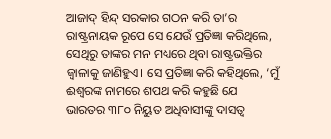ଆଜାଦ୍ ହିନ୍ଦ୍ ସରକାର ଗଠନ କରି ତା’ର ରାଷ୍ଟ୍ରନାୟକ ରୂପେ ସେ ଯେଉଁ ପ୍ରତିଜ୍ଞା କରିଥିଲେ, ସେଥିରୁ ତାଙ୍କର ମନ ମଧ୍ୟରେ ଥିବା ରାଷ୍ଟ୍ରଭକ୍ତିର ଜ୍ୱାଳାକୁ ଜାଣିହୁଏ। ସେ ପ୍ରତିଜ୍ଞା କରି କହିଥିଲେ, ‘ମୁଁ ଈଶ୍ୱରଙ୍କ ନାମରେ ଶପଥ କରି କହୁଛି ଯେ ଭାରତର ୩୮୦ ନିୟୁତ ଅଧିବାସୀଙ୍କୁ ଦାସତ୍ୱ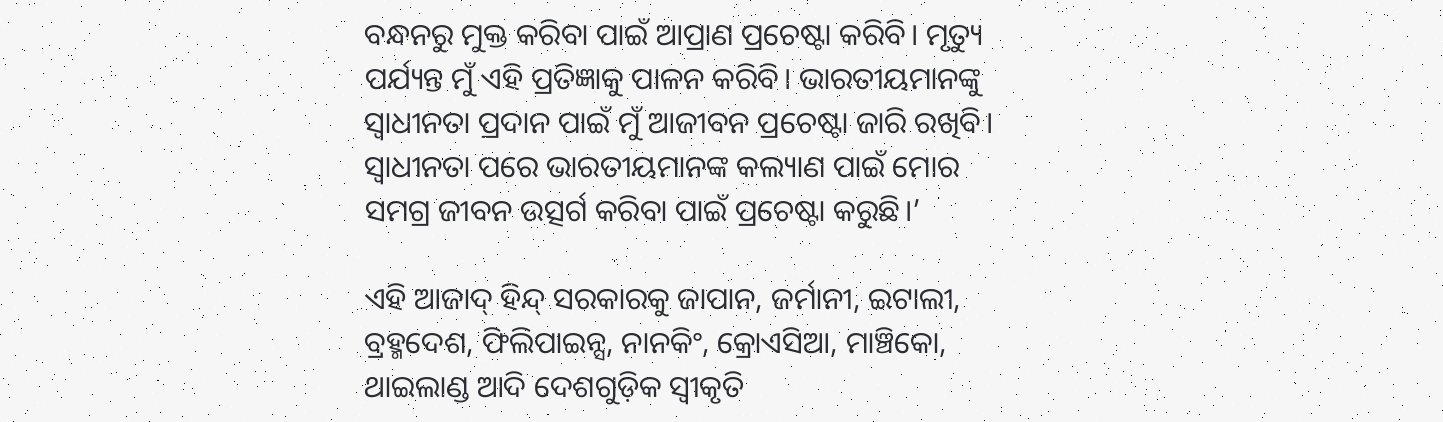ବନ୍ଧନରୁ ମୁକ୍ତ କରିବା ପାଇଁ ଆପ୍ରାଣ ପ୍ରଚେଷ୍ଟା କରିବି। ମୃତ୍ୟୁ ପର୍ଯ୍ୟନ୍ତ ମୁଁ ଏହି ପ୍ରତିଜ୍ଞାକୁ ପାଳନ କରିବି। ଭାରତୀୟମାନଙ୍କୁ ସ୍ୱାଧୀନତା ପ୍ରଦାନ ପାଇଁ ମୁଁ ଆଜୀବନ ପ୍ରଚେଷ୍ଟା ଜାରି ରଖିବି। ସ୍ୱାଧୀନତା ପରେ ଭାରତୀୟମାନଙ୍କ କଲ୍ୟାଣ ପାଇଁ ମୋର ସମଗ୍ର ଜୀବନ ଉତ୍ସର୍ଗ କରିବା ପାଇଁ ପ୍ରଚେଷ୍ଟା କରୁଛି।’

ଏହି ଆଜାଦ୍ ହିନ୍ଦ୍ ସରକାରକୁ ଜାପାନ, ଜର୍ମାନୀ, ଇଟାଲୀ, ବ୍ରହ୍ମଦେଶ, ଫିଲିପାଇନ୍ସ, ନାନକିଂ, କ୍ରୋଏସିଆ, ମାଞ୍ଚିକୋ, ଥାଇଲାଣ୍ଡ ଆଦି ଦେଶଗୁଡ଼ିକ ସ୍ୱୀକୃତି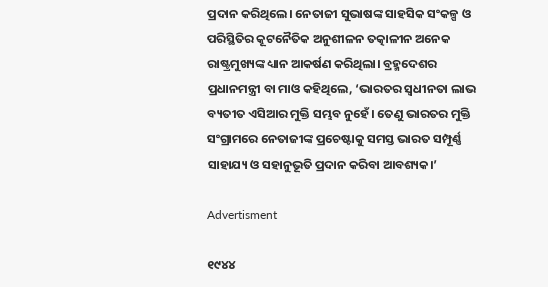ପ୍ରଦାନ କରିଥିଲେ। ନେତାଜୀ ସୁଭାଷଙ୍କ ସାହସିକ ସଂକଳ୍ପ ଓ ପରିସ୍ଥିତିର କୂଟନୈତିକ ଅନୁଶୀଳନ ତତ୍କାଳୀନ ଅନେକ ରାଷ୍ଟ୍ରମୁଖ୍ୟଙ୍କ ଧ୍ୟାନ ଆକର୍ଷଣ କରିଥିଲା। ବ୍ରହ୍ମଦେଶର ପ୍ରଧାନମନ୍ତ୍ରୀ ବା ମାଓ କହିଥିଲେ, ‘ଭାରତର ସ୍ୱଧୀନତା ଲାଭ ବ୍ୟତୀତ ଏସିଆର ମୁକ୍ତି ସମ୍ଭବ ନୁହେଁ। ତେଣୁ ଭାରତର ମୁକ୍ତି ସଂଗ୍ରାମରେ ନେତାଜୀଙ୍କ ପ୍ରଚେଷ୍ଟାକୁ ସମସ୍ତ ଭାରତ ସମ୍ପୂର୍ଣ୍ଣ ସାହାଯ୍ୟ ଓ ସହାନୁଭୂତି ପ୍ରଦାନ କରିବା ଆବଶ୍ୟକ।’

Advertisment

୧୯୪୪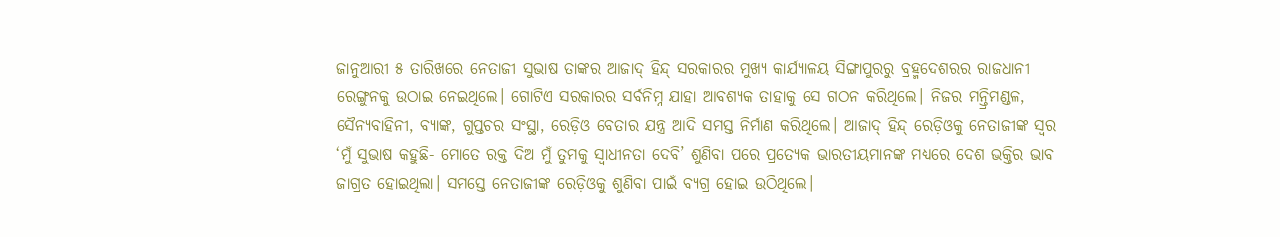ଜାନୁଆରୀ ୫ ତାରିଖରେ ନେତାଜୀ ସୁଭାଷ ତାଙ୍କର ଆଜାଦ୍ ହିନ୍ଦ୍ ସରକାରର ମୁଖ୍ୟ କାର୍ଯ୍ୟାଳୟ ସିଙ୍ଗାପୁରରୁ ବ୍ରହ୍ମଦେଶରର ରାଜଧାନୀ ରେଙ୍ଗୁନକୁ ଉଠାଇ ନେଇଥିଲେ। ଗୋଟିଏ ସରକାରର ସର୍ବନିମ୍ନ ଯାହା ଆବଶ୍ୟକ ତାହାକୁ ସେ ଗଠନ କରିଥିଲେ। ନିଜର ମନ୍ତ୍ରିମଣ୍ଡଳ, ସୈନ୍ୟବାହିନୀ, ବ୍ୟାଙ୍କ, ଗୁପ୍ତଚର ସଂସ୍ଥା, ରେଡ଼ିଓ ବେତାର ଯନ୍ତ୍ର ଆଦି ସମସ୍ତ ନିର୍ମାଣ କରିଥିଲେ। ଆଜାଦ୍ ହିନ୍ଦ୍ ରେଡ଼ିଓକୁ ନେତାଜୀଙ୍କ ସ୍ୱର ‘ମୁଁ ସୁଭାଷ କହୁଛି- ମୋତେ ରକ୍ତ ଦିଅ ମୁଁ ତୁମକୁ ସ୍ୱାଧୀନତା ଦେବି’ ଶୁଣିବା ପରେ ପ୍ରତ୍ୟେକ ଭାରତୀୟମାନଙ୍କ ମଧ୍ୟରେ ଦେଶ ଭକ୍ତିର ଭାବ ଜାଗ୍ରତ ହୋଇଥିଲା। ସମସ୍ତେ ନେତାଜୀଙ୍କ ରେଡ଼ିଓକୁ ଶୁଣିବା ପାଇଁ ବ୍ୟଗ୍ର ହୋଇ ଉଠିଥିଲେ।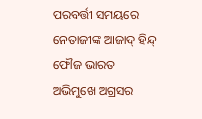ପରବର୍ତ୍ତୀ ସମୟରେ ନେତାଜୀଙ୍କ ଆଜାଦ୍ ହିନ୍ଦ୍ ଫୌଜ ଭାରତ ଅଭିମୁଖେ ଅଗ୍ରସର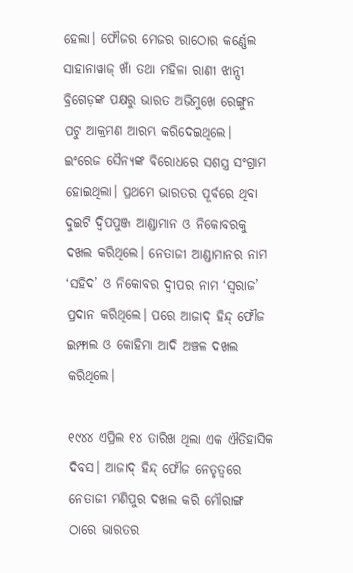ହେଲା। ଫୌଜର ମେଜର ରାଠୋର କର୍ଣ୍ଣେଲ ସାହାନାୱାଜ୍ ଖାଁ ତଥା ମହିଳା ରାଣୀ ଝାନ୍ସୀ ବ୍ରିଗେଡ଼ଙ୍କ ପକ୍ଷରୁ ଭାରତ ଅଭିମୁଖେ ରେଙ୍ଗୁନ ପଟୁ ଆକ୍ରମଣ ଆରମ୍ଭ କରିଦେଇଥିଲେ। ଇଂରେଜ ସୈନ୍ୟଙ୍କ ବିରୋଧରେ ସଶସ୍ତ୍ର ସଂଗ୍ରାମ ହୋଇଥିଲା। ପ୍ରଥମେ ଭାରତର ପୂର୍ବରେ ଥିବା ଦୁଇଟି ଦ୍ୱିପପୁଞ୍ଜ ଆଣ୍ଡାମାନ ଓ ନିକୋବରକୁ ଦଖଲ କରିଥିଲେ। ନେତାଜୀ ଆଣ୍ଡାମାନର ନାମ ‘ସହିଦ’ ଓ ନିକୋବର ଦ୍ୱୀପର ନାମ ‘ସ୍ୱରାଜ’ ପ୍ରଦାନ କରିଥିଲେ। ପରେ ଆଜାଦ୍ ହିନ୍ଦ୍ ଫୌଜ ଇମ୍ଫାଲ ଓ କୋହିମା ଆଦି ଅଞ୍ଚଳ ଦଖଲ କରିଥିଲେ।

୧୯୪୪ ଏପ୍ରିଲ ୧୪ ତାରିଖ ଥିଲା ଏକ ଐତିହାସିକ ଦିବସ। ଆଜାଦ୍ ହିନ୍ଦ୍ ଫୌଜ ନେତୃତ୍ୱରେ ନେତାଜୀ ମଣିପୁର ଦଖଲ କରି ମୌରାଙ୍ଗ ଠାରେ ଭାରତର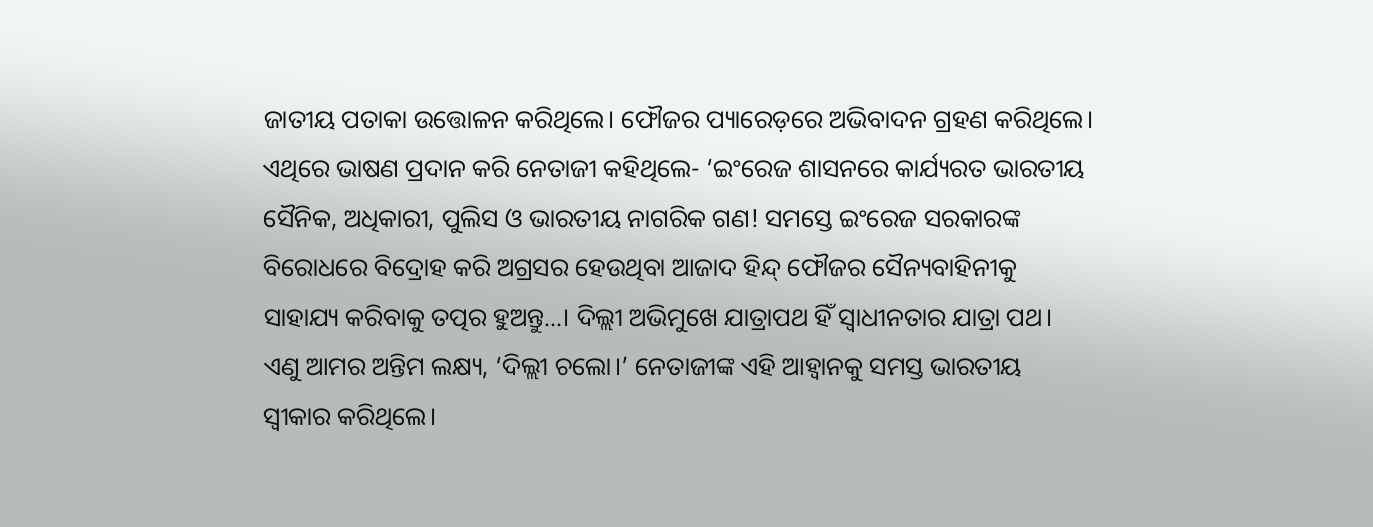ଜାତୀୟ ପତାକା ଉତ୍ତୋଳନ କରିଥିଲେ। ଫୌଜର ପ୍ୟାରେଡ଼ରେ ଅଭିବାଦନ ଗ୍ରହଣ କରିଥିଲେ। ଏଥିରେ ଭାଷଣ ପ୍ରଦାନ କରି ନେତାଜୀ କହିଥିଲେ- ‘ଇଂରେଜ ଶାସନରେ କାର୍ଯ୍ୟରତ ଭାରତୀୟ ସୈନିକ, ଅଧିକାରୀ, ପୁଲିସ ଓ ଭାରତୀୟ ନାଗରିକ ଗଣ! ସମସ୍ତେ ଇଂରେଜ ସରକାରଙ୍କ ବିରୋଧରେ ବିଦ୍ରୋହ କରି ଅଗ୍ରସର ହେଉଥିବା ଆଜାଦ ହିନ୍ଦ୍ ଫୌଜର ସୈନ୍ୟବାହିନୀକୁ ସାହାଯ୍ୟ କରିବାକୁ ତତ୍ପର ହୁଅନ୍ତୁ...। ଦିଲ୍ଲୀ ଅଭିମୁଖେ ଯାତ୍ରାପଥ ହିଁ ସ୍ୱାଧୀନତାର ଯାତ୍ରା ପଥ। ଏଣୁ ଆମର ଅନ୍ତିମ ଲକ୍ଷ୍ୟ, ‘ଦିଲ୍ଲୀ ଚଲୋ।’ ନେତାଜୀଙ୍କ ଏହି ଆହ୍ୱାନକୁ ସମସ୍ତ ଭାରତୀୟ ସ୍ୱୀକାର କରିଥିଲେ।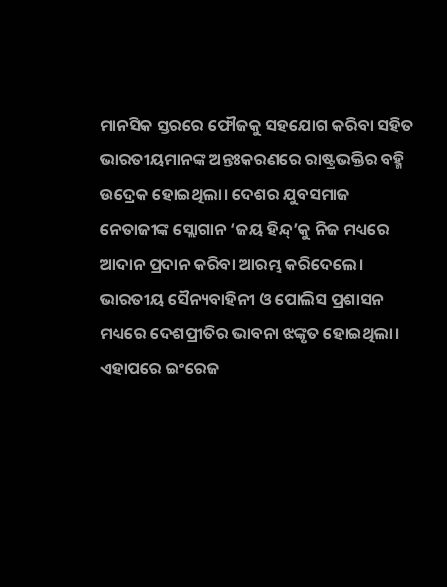ମାନସିକ ସ୍ତରରେ ଫୌଜକୁ ସହଯୋଗ କରିବା ସହିତ ଭାରତୀୟମାନଙ୍କ ଅନ୍ତଃକରଣରେ ରାଷ୍ଟ୍ରଭକ୍ତିର ବହ୍ମି ଉଦ୍ରେକ ହୋଇଥିଲା। ଦେଶର ଯୁବସମାଜ ନେତାଜୀଙ୍କ ସ୍ଲୋଗାନ ‘ଜୟ ହିନ୍ଦ୍‌’କୁ ନିଜ ମଧ୍ୟରେ ଆଦାନ ପ୍ରଦାନ କରିବା ଆରମ୍ଭ କରିଦେଲେ। ଭାରତୀୟ ସୈନ୍ୟବାହିନୀ ଓ ପୋଲିସ ପ୍ରଶାସନ ମଧ୍ୟରେ ଦେଶପ୍ରୀତିର ଭାବନା ଝଙ୍କୃତ ହୋଇଥିଲା। ଏହାପରେ ଇଂରେଜ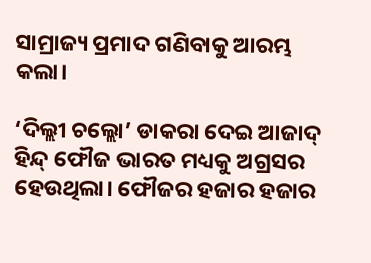ସାମ୍ରାଜ୍ୟ ପ୍ରମାଦ ଗଣିବାକୁ ଆରମ୍ଭ କଲା।

‘ଦିଲ୍ଲୀ ଚଲ୍ଲୋ’ ଡାକରା ଦେଇ ଆଜାଦ୍ ହିନ୍ଦ୍ ଫୌଜ ଭାରତ ମଧ୍ୟକୁ ଅଗ୍ରସର ହେଉଥିଲା। ଫୌଜର ହଜାର ହଜାର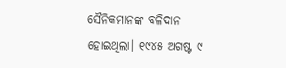ସୈନିକମାନଙ୍କ ବଳିଦାନ ହୋଇଥିଲା। ୧୯୪୫ ଅଗଷ୍ଟ ୯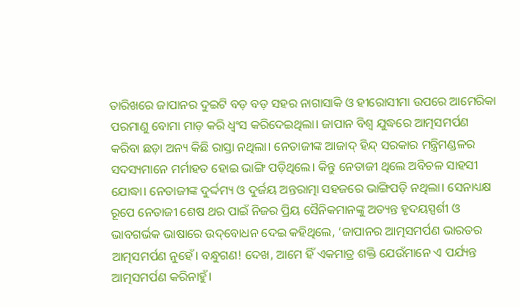ତାରିଖରେ ଜାପାନର ଦୁଇଟି ବଡ଼ ବଡ଼ ସହର ନାଗାସାକି ଓ ହୀରୋସୀମା ଉପରେ ଆମେରିକା ପରମାଣୁ ବୋମା ମାଡ଼ କରି ଧ୍ୱଂସ କରିଦେଇଥିଲା। ଜାପାନ ବିଶ୍ୱ ଯୁଦ୍ଧରେ ଆତ୍ମସମର୍ପଣ କରିବା ଛଡ଼ା ଅନ୍ୟ କିଛି ରାସ୍ତା ନଥିଲା। ନେତାଜୀଙ୍କ ଆଜାଦ୍ ହିନ୍ଦ୍ ସରକାର ମନ୍ତ୍ରିମଣ୍ଡଳର ସଦସ୍ୟମାନେ ମର୍ମାହତ ହୋଇ ଭାଙ୍ଗି ପଡ଼ିଥିଲେ। କିନ୍ତୁ ନେତାଜୀ ଥିଲେ ଅବିଚଳ ସାହସୀ ଯୋଦ୍ଧା। ନେତାଜୀଙ୍କ ଦୁର୍ଦ୍ଦମ୍ୟ ଓ ଦୁର୍ଜୟ ଅନ୍ତରାତ୍ମା ସହଜରେ ଭାଙ୍ଗିପଡ଼ି ନଥିଲା। ସେନାଧ୍ୟକ୍ଷ ରୂପେ ନେତାଜୀ ଶେଷ ଥର ପାଇଁ ନିଜର ପ୍ରିୟ ସୈନିକମାନଙ୍କୁ ଅତ୍ୟନ୍ତ ହୃଦୟସ୍ପର୍ଶୀ ଓ ଭାବଗର୍ଭକ ଭାଷାରେ ଉଦ୍‌ବୋଧନ ଦେଇ କହିଥିଲେ, ‘ଜାପାନର ଆତ୍ମସମର୍ପଣ ଭାରତର ଆତ୍ମସମର୍ପଣ ନୁହେଁ। ବନ୍ଧୁଗଣ! ଦେଖ, ଆମେ ହିଁ ଏକମାତ୍ର ଶକ୍ତି ଯେଉଁମାନେ ଏ ପର୍ଯ୍ୟନ୍ତ ଆତ୍ମସମର୍ପଣ କରିନାହୁଁ।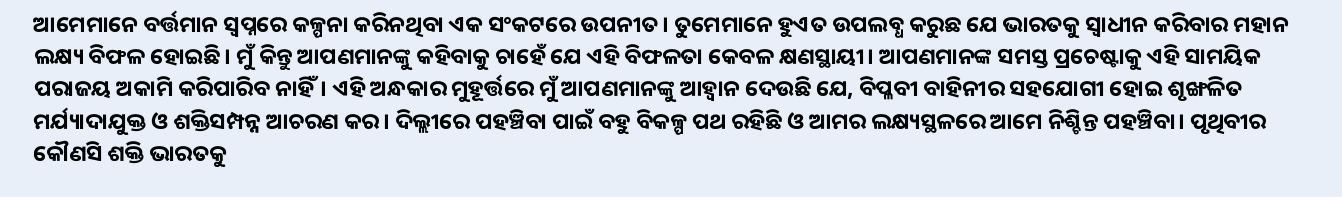ଆମେମାନେ ବର୍ତ୍ତମାନ ସ୍ୱପ୍ନରେ କଳ୍ପନା କରିନଥିବା ଏକ ସଂକଟରେ ଉପନୀତ। ତୁମେମାନେ ହୁଏତ ଉପଲବ୍ଧ କରୁଛ ଯେ ଭାରତକୁ ସ୍ୱାଧୀନ କରିବାର ମହାନ ଲକ୍ଷ୍ୟ ବିଫଳ ହୋଇଛି। ମୁଁ କିନ୍ତୁ ଆପଣମାନଙ୍କୁ କହିବାକୁ ଚାହେଁ ଯେ ଏହି ବିଫଳତା କେବଳ କ୍ଷଣସ୍ଥାୟୀ। ଆପଣମାନଙ୍କ ସମସ୍ତ ପ୍ରଚେଷ୍ଟାକୁ ଏହି ସାମୟିକ ପରାଜୟ ଅକାମି କରିପାରିବ ନାହିଁ। ଏହି ଅନ୍ଧକାର ମୁହୂର୍ତ୍ତରେ ମୁଁ ଆପଣମାନଙ୍କୁ ଆହ୍ୱାନ ଦେଉଛି ଯେ, ବିପ୍ଳବୀ ବାହିନୀର ସହଯୋଗୀ ହୋଇ ଶୃଙ୍ଖଳିତ ମର୍ଯ୍ୟାଦାଯୁକ୍ତ ଓ ଶକ୍ତିସମ୍ପନ୍ନ ଆଚରଣ କର। ଦିଲ୍ଲୀରେ ପହଞ୍ଚିବା ପାଇଁ ବହୁ ବିକଳ୍ପ ପଥ ରହିଛି ଓ ଆମର ଲକ୍ଷ୍ୟସ୍ଥଳରେ ଆମେ ନିଶ୍ଚିନ୍ତ ପହଞ୍ଚିବା। ପୃଥିବୀର କୌଣସି ଶକ୍ତି ଭାରତକୁ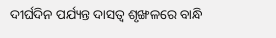ଦୀର୍ଘଦିନ ପର୍ଯ୍ୟନ୍ତ ଦାସତ୍ୱ ଶୃଙ୍ଖଳରେ ବାନ୍ଧି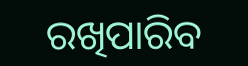ରଖିପାରିବ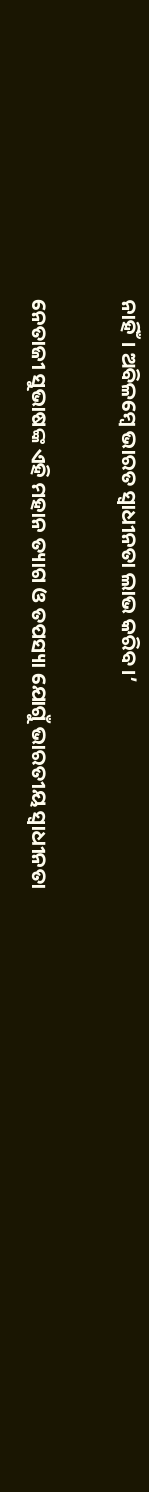ନାହିଁ। ଅବିଳମ୍ବେ ଭାରତ ସ୍ୱାଧୀନତା ଲାଭ କରିବ।’

ନେତାଜୀ ସୁଭାଷଙ୍କ ଏହି ମହାନ ତ୍ୟାଗ ଓ ତପସ୍ୟା ଯୋଗୁଁ ଭାରତୀୟ ସ୍ୱାଧୀନତା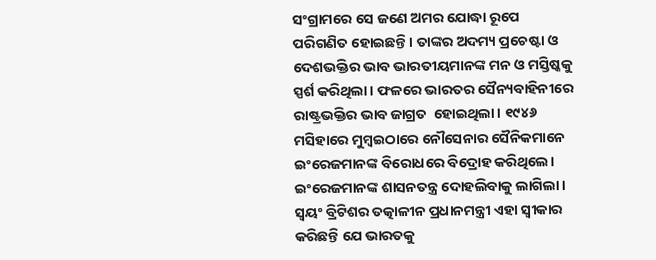ସଂଗ୍ରାମରେ ସେ ଜଣେ ଅମର ଯୋଦ୍ଧା ରୂପେ ପରିଗଣିତ ହୋଇଛନ୍ତି। ତାଙ୍କର ଅଦମ୍ୟ ପ୍ରଚେଷ୍ଟା ଓ ଦେଶଭକ୍ତିର ଭାବ ଭାରତୀୟମାନଙ୍କ ମନ ଓ ମସ୍ତିଷ୍କକୁ ସ୍ପର୍ଶ କରିଥିଲା। ଫଳରେ ଭାରତର ସୈନ୍ୟବାହିନୀରେ ରାଷ୍ଟ୍ରଭକ୍ତିର ଭାବ ଜାଗ୍ରତ  ହୋଇଥିଲା। ୧୯୪୬ ମସିହାରେ ମୁମ୍ବଇଠାରେ ନୌସେନାର ସୈନିକମାନେ ଇଂରେଜମାନଙ୍କ ବିରୋଧରେ ବିଦ୍ରୋହ କରିଥିଲେ। ଇଂରେଜମାନଙ୍କ ଶାସନତନ୍ତ୍ର ଦୋହଲିବାକୁ ଲାଗିଲା। ସ୍ୱୟଂ ବ୍ରିଟିଶର ତତ୍କାଳୀନ ପ୍ରଧାନମନ୍ତ୍ରୀ ଏହା ସ୍ୱୀକାର କରିଛନ୍ତି ଯେ ଭାରତକୁ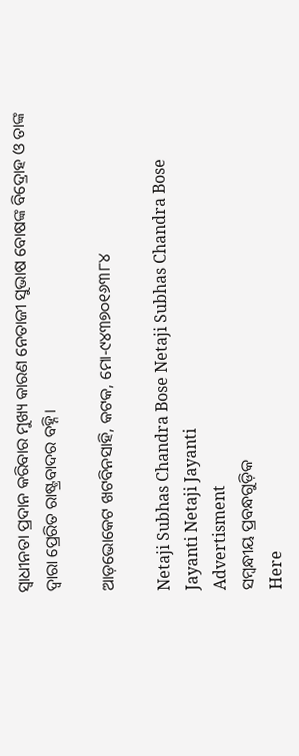ସ୍ୱାଧୀନତା ପ୍ରଦାନ କରିବାର ମୁଖ୍ୟ କାରଣ ନେତାଜୀ ସୁଭାଷ ବୋଷଙ୍କ ବିଦ୍ରୋହ ଓ ତାଙ୍କ ଦ୍ୱାରା ପ୍ରେରିତ ରାଷ୍ଟ୍ରବାଦର ବହ୍ନି।

ଆଡ଼ଭୋକେଟ ଖଟବିନସାହି, କଟକ, ମୋ-୯୪୩୭୦୧୬୩୮୪

Netaji Subhas Chandra Bose Netaji Subhas Chandra Bose Jayanti Netaji Jayanti
Advertisment
ସମ୍ବନ୍ଧୀୟ ପ୍ରବନ୍ଧଗୁଡ଼ିକ
Here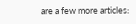are a few more articles: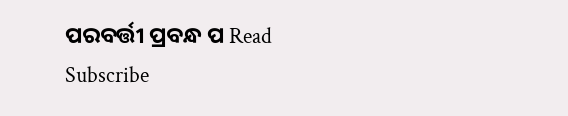ପରବର୍ତ୍ତୀ ପ୍ରବନ୍ଧ ପ Read
Subscribe